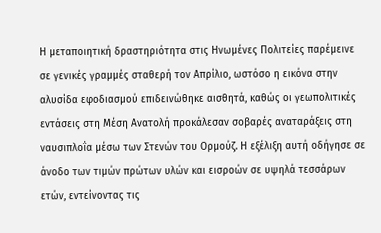Η μεταποιητική δραστηριότητα στις Ηνωμένες Πολιτείες παρέμεινε σε γενικές γραμμές σταθερή τον Απρίλιο, ωστόσο η εικόνα στην αλυσίδα εφοδιασμού επιδεινώθηκε αισθητά, καθώς οι γεωπολιτικές εντάσεις στη Μέση Ανατολή προκάλεσαν σοβαρές αναταράξεις στη ναυσιπλοΐα μέσω των Στενών του Ορμούζ. Η εξέλιξη αυτή οδήγησε σε άνοδο των τιμών πρώτων υλών και εισροών σε υψηλά τεσσάρων ετών, εντείνοντας τις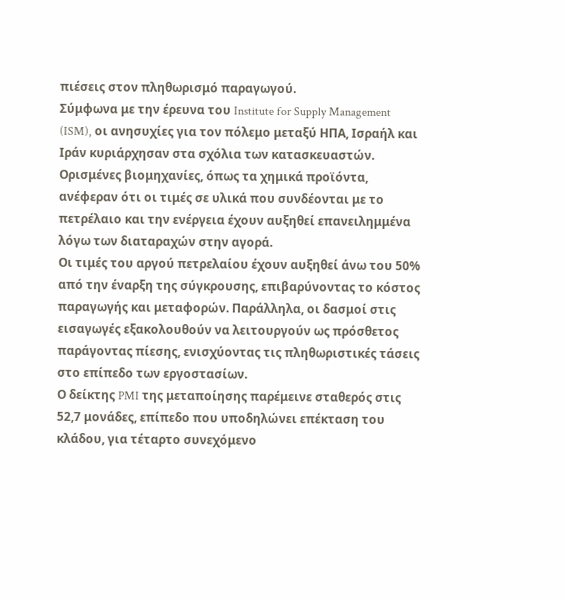πιέσεις στον πληθωρισμό παραγωγού.
Σύμφωνα με την έρευνα του Institute for Supply Management (ISM), οι ανησυχίες για τον πόλεμο μεταξύ ΗΠΑ, Ισραήλ και Ιράν κυριάρχησαν στα σχόλια των κατασκευαστών. Ορισμένες βιομηχανίες, όπως τα χημικά προϊόντα, ανέφεραν ότι οι τιμές σε υλικά που συνδέονται με το πετρέλαιο και την ενέργεια έχουν αυξηθεί επανειλημμένα λόγω των διαταραχών στην αγορά.
Οι τιμές του αργού πετρελαίου έχουν αυξηθεί άνω του 50% από την έναρξη της σύγκρουσης, επιβαρύνοντας το κόστος παραγωγής και μεταφορών. Παράλληλα, οι δασμοί στις εισαγωγές εξακολουθούν να λειτουργούν ως πρόσθετος παράγοντας πίεσης, ενισχύοντας τις πληθωριστικές τάσεις στο επίπεδο των εργοστασίων.
Ο δείκτης PMI της μεταποίησης παρέμεινε σταθερός στις 52,7 μονάδες, επίπεδο που υποδηλώνει επέκταση του κλάδου, για τέταρτο συνεχόμενο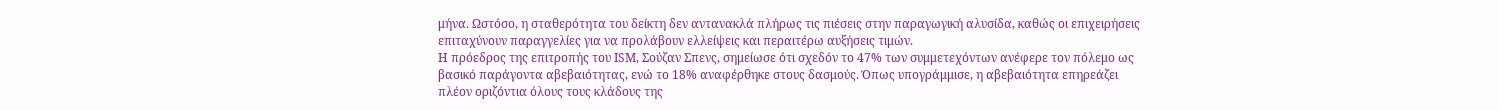μήνα. Ωστόσο, η σταθερότητα του δείκτη δεν αντανακλά πλήρως τις πιέσεις στην παραγωγική αλυσίδα, καθώς οι επιχειρήσεις επιταχύνουν παραγγελίες για να προλάβουν ελλείψεις και περαιτέρω αυξήσεις τιμών.
Η πρόεδρος της επιτροπής του ISM, Σούζαν Σπενς, σημείωσε ότι σχεδόν το 47% των συμμετεχόντων ανέφερε τον πόλεμο ως βασικό παράγοντα αβεβαιότητας, ενώ το 18% αναφέρθηκε στους δασμούς. Όπως υπογράμμισε, η αβεβαιότητα επηρεάζει πλέον οριζόντια όλους τους κλάδους της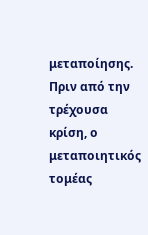μεταποίησης.
Πριν από την τρέχουσα κρίση, ο μεταποιητικός τομέας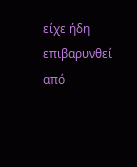είχε ήδη επιβαρυνθεί από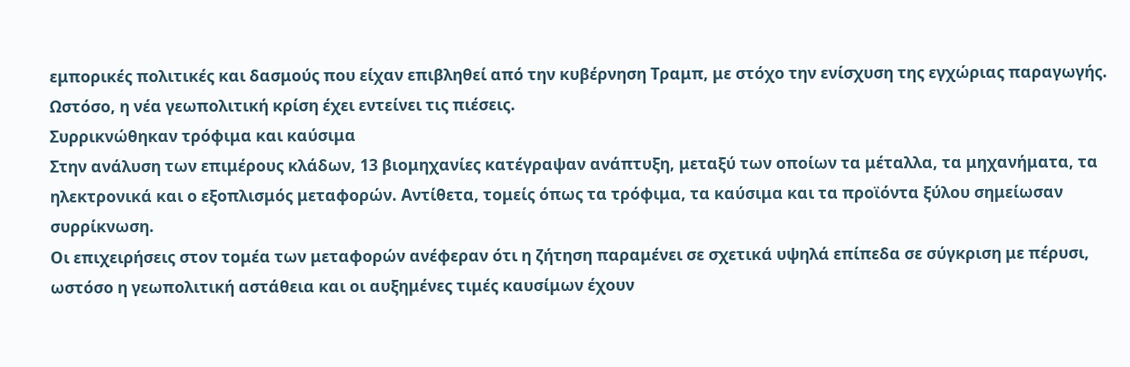εμπορικές πολιτικές και δασμούς που είχαν επιβληθεί από την κυβέρνηση Τραμπ, με στόχο την ενίσχυση της εγχώριας παραγωγής. Ωστόσο, η νέα γεωπολιτική κρίση έχει εντείνει τις πιέσεις.
Συρρικνώθηκαν τρόφιμα και καύσιμα
Στην ανάλυση των επιμέρους κλάδων, 13 βιομηχανίες κατέγραψαν ανάπτυξη, μεταξύ των οποίων τα μέταλλα, τα μηχανήματα, τα ηλεκτρονικά και ο εξοπλισμός μεταφορών. Αντίθετα, τομείς όπως τα τρόφιμα, τα καύσιμα και τα προϊόντα ξύλου σημείωσαν συρρίκνωση.
Οι επιχειρήσεις στον τομέα των μεταφορών ανέφεραν ότι η ζήτηση παραμένει σε σχετικά υψηλά επίπεδα σε σύγκριση με πέρυσι, ωστόσο η γεωπολιτική αστάθεια και οι αυξημένες τιμές καυσίμων έχουν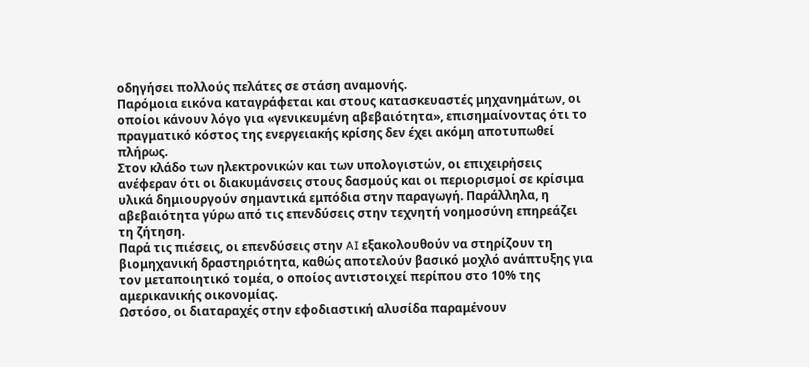οδηγήσει πολλούς πελάτες σε στάση αναμονής.
Παρόμοια εικόνα καταγράφεται και στους κατασκευαστές μηχανημάτων, οι οποίοι κάνουν λόγο για «γενικευμένη αβεβαιότητα», επισημαίνοντας ότι το πραγματικό κόστος της ενεργειακής κρίσης δεν έχει ακόμη αποτυπωθεί πλήρως.
Στον κλάδο των ηλεκτρονικών και των υπολογιστών, οι επιχειρήσεις ανέφεραν ότι οι διακυμάνσεις στους δασμούς και οι περιορισμοί σε κρίσιμα υλικά δημιουργούν σημαντικά εμπόδια στην παραγωγή. Παράλληλα, η αβεβαιότητα γύρω από τις επενδύσεις στην τεχνητή νοημοσύνη επηρεάζει τη ζήτηση.
Παρά τις πιέσεις, οι επενδύσεις στην AI εξακολουθούν να στηρίζουν τη βιομηχανική δραστηριότητα, καθώς αποτελούν βασικό μοχλό ανάπτυξης για τον μεταποιητικό τομέα, ο οποίος αντιστοιχεί περίπου στο 10% της αμερικανικής οικονομίας.
Ωστόσο, οι διαταραχές στην εφοδιαστική αλυσίδα παραμένουν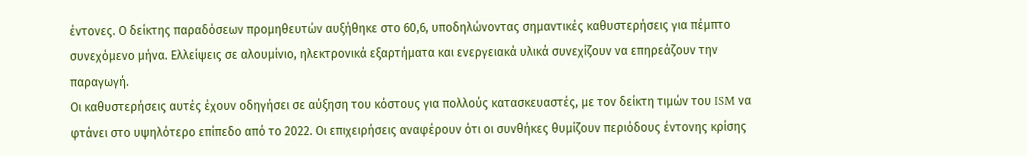έντονες. Ο δείκτης παραδόσεων προμηθευτών αυξήθηκε στο 60,6, υποδηλώνοντας σημαντικές καθυστερήσεις για πέμπτο συνεχόμενο μήνα. Ελλείψεις σε αλουμίνιο, ηλεκτρονικά εξαρτήματα και ενεργειακά υλικά συνεχίζουν να επηρεάζουν την παραγωγή.
Οι καθυστερήσεις αυτές έχουν οδηγήσει σε αύξηση του κόστους για πολλούς κατασκευαστές, με τον δείκτη τιμών του ISM να φτάνει στο υψηλότερο επίπεδο από το 2022. Οι επιχειρήσεις αναφέρουν ότι οι συνθήκες θυμίζουν περιόδους έντονης κρίσης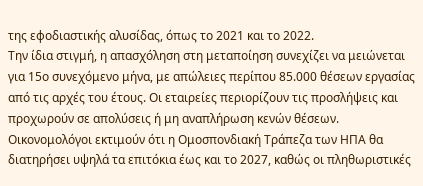της εφοδιαστικής αλυσίδας, όπως το 2021 και το 2022.
Την ίδια στιγμή, η απασχόληση στη μεταποίηση συνεχίζει να μειώνεται για 15ο συνεχόμενο μήνα, με απώλειες περίπου 85.000 θέσεων εργασίας από τις αρχές του έτους. Οι εταιρείες περιορίζουν τις προσλήψεις και προχωρούν σε απολύσεις ή μη αναπλήρωση κενών θέσεων.
Οικονομολόγοι εκτιμούν ότι η Ομοσπονδιακή Τράπεζα των ΗΠΑ θα διατηρήσει υψηλά τα επιτόκια έως και το 2027, καθώς οι πληθωριστικές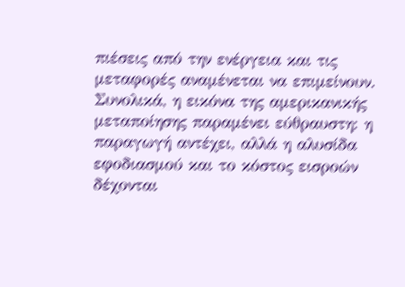πιέσεις από την ενέργεια και τις μεταφορές αναμένεται να επιμείνουν.
Συνολικά, η εικόνα της αμερικανικής μεταποίησης παραμένει εύθραυστη: η παραγωγή αντέχει, αλλά η αλυσίδα εφοδιασμού και το κόστος εισροών δέχονται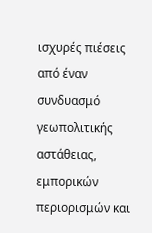ισχυρές πιέσεις από έναν συνδυασμό γεωπολιτικής αστάθειας, εμπορικών περιορισμών και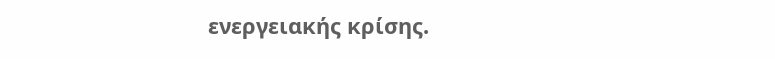ενεργειακής κρίσης.